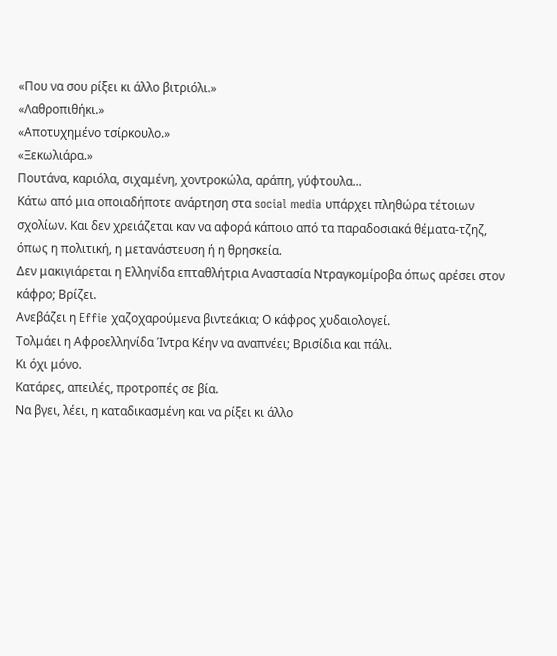«Που να σου ρίξει κι άλλο βιτριόλι.»
«Λαθροπιθήκι.»
«Αποτυχημένο τσίρκουλο.»
«Ξεκωλιάρα.»
Πουτάνα, καριόλα, σιχαμένη, χοντροκώλα, αράπη, γύφτουλα...
Κάτω από μια οποιαδήποτε ανάρτηση στα social media υπάρχει πληθώρα τέτοιων σχολίων. Και δεν χρειάζεται καν να αφορά κάποιο από τα παραδοσιακά θέματα-τζηζ, όπως η πολιτική, η μετανάστευση ή η θρησκεία.
Δεν μακιγιάρεται η Ελληνίδα επταθλήτρια Αναστασία Ντραγκομίροβα όπως αρέσει στον κάφρο; Βρίζει.
Ανεβάζει η Effie χαζοχαρούμενα βιντεάκια; Ο κάφρος χυδαιολογεί.
Τολμάει η Αφροελληνίδα Ίντρα Κέην να αναπνέει; Βρισίδια και πάλι.
Κι όχι μόνο.
Κατάρες, απειλές, προτροπές σε βία.
Να βγει, λέει, η καταδικασμένη και να ρίξει κι άλλο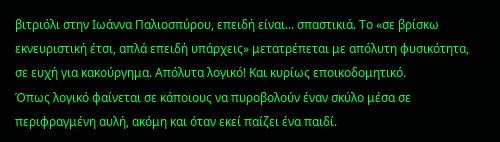βιτριόλι στην Ιωάννα Παλιοσπύρου, επειδή είναι... σπαστικιά. Το «σε βρίσκω εκνευριστική έτσι, απλά επειδή υπάρχεις» μετατρέπεται με απόλυτη φυσικότητα, σε ευχή για κακούργημα. Απόλυτα λογικό! Και κυρίως εποικοδομητικό.
Όπως λογικό φαίνεται σε κάποιους να πυροβολούν έναν σκύλο μέσα σε περιφραγμένη αυλή, ακόμη και όταν εκεί παίζει ένα παιδί.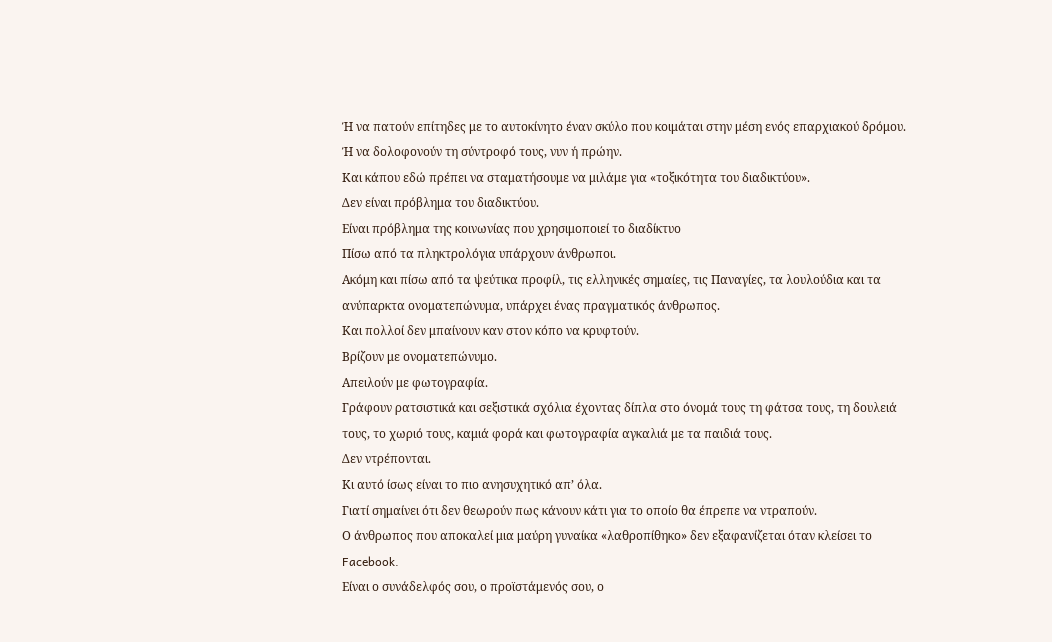Ή να πατούν επίτηδες με το αυτοκίνητο έναν σκύλο που κοιμάται στην μέση ενός επαρχιακού δρόμου.
Ή να δολοφονούν τη σύντροφό τους, νυν ή πρώην.
Και κάπου εδώ πρέπει να σταματήσουμε να μιλάμε για «τοξικότητα του διαδικτύου».
Δεν είναι πρόβλημα του διαδικτύου.
Είναι πρόβλημα της κοινωνίας που χρησιμοποιεί το διαδίκτυο
Πίσω από τα πληκτρολόγια υπάρχουν άνθρωποι.
Ακόμη και πίσω από τα ψεύτικα προφίλ, τις ελληνικές σημαίες, τις Παναγίες, τα λουλούδια και τα ανύπαρκτα ονοματεπώνυμα, υπάρχει ένας πραγματικός άνθρωπος.
Και πολλοί δεν μπαίνουν καν στον κόπο να κρυφτούν.
Βρίζουν με ονοματεπώνυμο.
Απειλούν με φωτογραφία.
Γράφουν ρατσιστικά και σεξιστικά σχόλια έχοντας δίπλα στο όνομά τους τη φάτσα τους, τη δουλειά τους, το χωριό τους, καμιά φορά και φωτογραφία αγκαλιά με τα παιδιά τους.
Δεν ντρέπονται.
Κι αυτό ίσως είναι το πιο ανησυχητικό απ’ όλα.
Γιατί σημαίνει ότι δεν θεωρούν πως κάνουν κάτι για το οποίο θα έπρεπε να ντραπούν.
Ο άνθρωπος που αποκαλεί μια μαύρη γυναίκα «λαθροπίθηκο» δεν εξαφανίζεται όταν κλείσει το Facebook.
Είναι ο συνάδελφός σου, ο προϊστάμενός σου, ο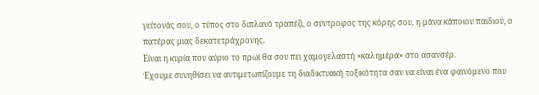γείτονάς σου, ο τύπος στο διπλανό τραπέζι, ο σύντροφος της κόρης σου, η μάνα κάποιου παιδιού, ο πατέρας μιας δεκατετράχρονης.
Είναι η κυρία που αύριο το πρωί θα σου πει χαμογελαστή «καλημέρα» στο ασανσέρ.
Έχουμε συνηθίσει να αντιμετωπίζουμε τη διαδικτυακή τοξικότητα σαν να είναι ένα φαινόμενο που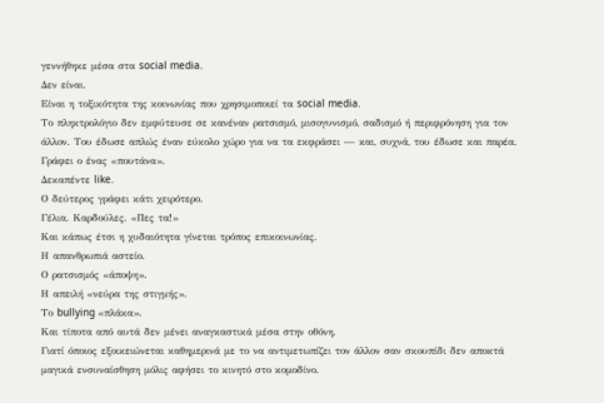γεννήθηκε μέσα στα social media.
Δεν είναι.
Είναι η τοξικότητα της κοινωνίας που χρησιμοποιεί τα social media.
Το πληκτρολόγιο δεν εμφύτευσε σε κανέναν ρατσισμό, μισογυνισμό, σαδισμό ή περιφρόνηση για τον άλλον. Του έδωσε απλώς έναν εύκολο χώρο για να τα εκφράσει — και, συχνά, του έδωσε και παρέα.
Γράφει ο ένας «πουτάνα».
Δεκαπέντε like.
Ο δεύτερος γράφει κάτι χειρότερο.
Γέλια. Καρδούλες. «Πες τα!»
Και κάπως έτσι η χυδαιότητα γίνεται τρόπος επικοινωνίας.
Η απανθρωπιά αστείο.
Ο ρατσισμός «άποψη».
Η απειλή «νεύρα της στιγμής».
Το bullying «πλάκα».
Και τίποτα από αυτά δεν μένει αναγκαστικά μέσα στην οθόνη.
Γιατί όποιος εξοικειώνεται καθημερινά με το να αντιμετωπίζει τον άλλον σαν σκουπίδι δεν αποκτά μαγικά ενσυναίσθηση μόλις αφήσει το κινητό στο κομοδίνο.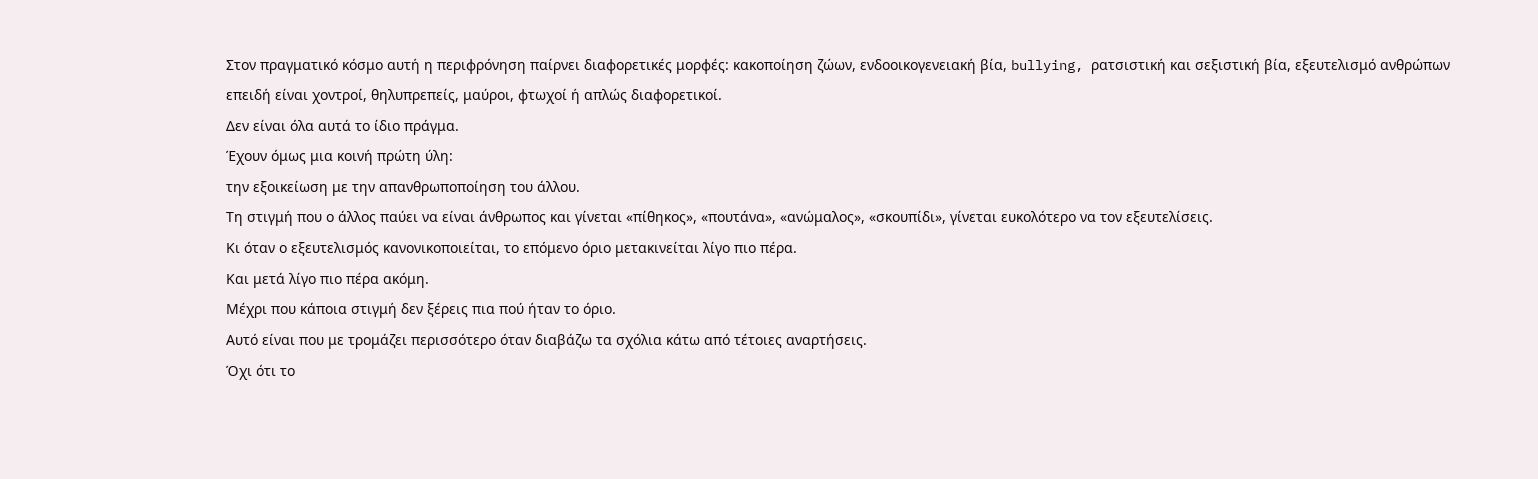Στον πραγματικό κόσμο αυτή η περιφρόνηση παίρνει διαφορετικές μορφές: κακοποίηση ζώων, ενδοοικογενειακή βία, bullying, ρατσιστική και σεξιστική βία, εξευτελισμό ανθρώπων επειδή είναι χοντροί, θηλυπρεπείς, μαύροι, φτωχοί ή απλώς διαφορετικοί.
Δεν είναι όλα αυτά το ίδιο πράγμα.
Έχουν όμως μια κοινή πρώτη ύλη:
την εξοικείωση με την απανθρωποποίηση του άλλου.
Τη στιγμή που ο άλλος παύει να είναι άνθρωπος και γίνεται «πίθηκος», «πουτάνα», «ανώμαλος», «σκουπίδι», γίνεται ευκολότερο να τον εξευτελίσεις.
Κι όταν ο εξευτελισμός κανονικοποιείται, το επόμενο όριο μετακινείται λίγο πιο πέρα.
Και μετά λίγο πιο πέρα ακόμη.
Μέχρι που κάποια στιγμή δεν ξέρεις πια πού ήταν το όριο.
Αυτό είναι που με τρομάζει περισσότερο όταν διαβάζω τα σχόλια κάτω από τέτοιες αναρτήσεις.
Όχι ότι το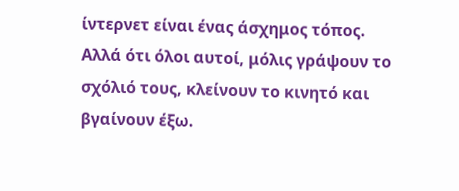ίντερνετ είναι ένας άσχημος τόπος.
Αλλά ότι όλοι αυτοί, μόλις γράψουν το σχόλιό τους, κλείνουν το κινητό και βγαίνουν έξω.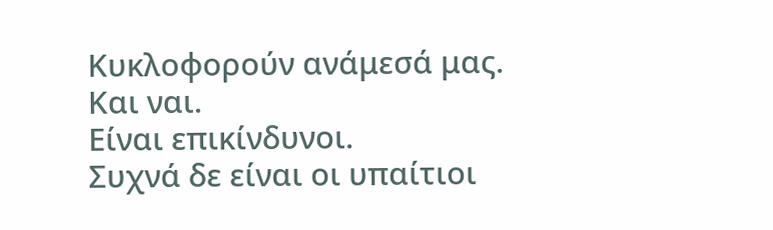Κυκλοφορούν ανάμεσά μας.
Και ναι.
Είναι επικίνδυνοι.
Συχνά δε είναι οι υπαίτιοι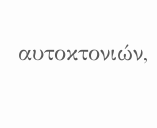αυτοκτονιών,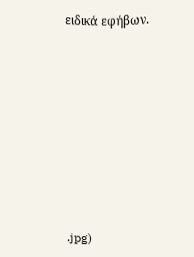ειδικά εφήβων.










.jpg)